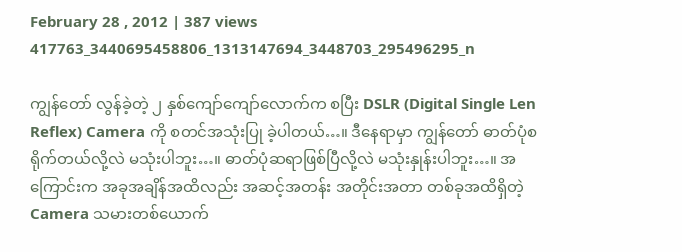February 28 , 2012 | 387 views
417763_3440695458806_1313147694_3448703_295496295_n

ကျွန်တော် လွန်ခဲ့တဲ့ ၂ နှစ်ကျော်ကျော်လောက်က စပြီး DSLR (Digital Single Len Reflex) Camera ကို စတင်အသုံးပြု ခဲ့ပါတယ်…။ ဒီနေရာမှာ ကျွန်တော် ဓာတ်ပုံစရိုက်တယ်လို့လဲ မသုံးပါဘူး…။ ဓာတ်ပုံဆရာဖြစ်ပြီလို့လဲ မသုံးနှုန်းပါဘူး…။ အကြောင်းက အခုအချိန်အထိလည်း အဆင့်အတန်း အတိုင်းအတာ တစ်ခုအထိရှိတဲ့ Camera သမားတစ်ယောက်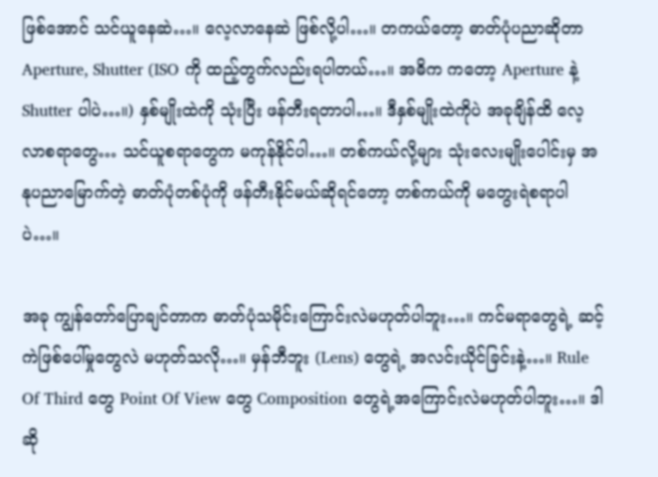ဖြစ်အောင် သင်ယူနေဆဲ…။ လေ့လာနေဆဲ ဖြစ်လို့ပါ…။ တကယ်တော့ ဓာတ်ပုံပညာဆိုတာ Aperture, Shutter (ISO ကို ထည့်တွက်လည်းရပါတယ်…။ အဓိက ကတော့ Aperture နဲ့ Shutter ပါပဲ…။) နှစ်မျိုးထဲကို သုံးပြီး ဖန်တီးရတာပါ…။ ဒီနှစ်မျိုးထဲကိုပဲ အခုချိန်ထိ လေ့လာစရာတွေ… သင်ယူစရာတွေက မကုန်နိုင်ပါ…။ တစ်ကယ်လို့များ သုံးလေးမျိုးပေါင်းမှ အနုပညာမြောက်တဲ့ ဓာတ်ပုံတစ်ပုံကို ဖန်တီးနိုင်မယ်ဆိုရင်တော့ တစ်ကယ်ကို မတွေးရဲစရာပါပဲ…။

အခု ကျွန်တော်ပြောချင်တာက ဓာတ်ပုံသမိုင်းကြောင်းလဲမဟုတ်ပါဘူး…။ ကင်မရာတွေရဲ့ ဆင့်ကဲဖြစ်ပေါ်မှုတွေလဲ မဟုတ်သလို…။ မှန်ဘီဘူး (Lens) တွေရဲ့ အလင်းယိုင်ခြင်းနဲ့…။ Rule Of Third တွေ Point Of View တွေ Composition တွေရဲ့အကြောင်းလဲမဟုတ်ပါဘူး…။ ဒါဆို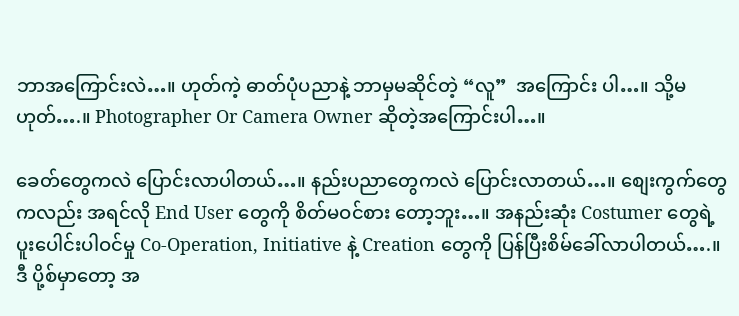ဘာအကြောင်းလဲ…။ ဟုတ်ကဲ့ ဓာတ်ပုံပညာနဲ့ ဘာမှမဆိုင်တဲ့ “လူ”  အကြောင်း ပါ…။ သို့မဟုတ်….။ Photographer Or Camera Owner ဆိုတဲ့အကြောင်းပါ…။

ခေတ်တွေကလဲ ပြောင်းလာပါတယ်…။ နည်းပညာတွေကလဲ ပြောင်းလာတယ်…။ စျေးကွက်တွေကလည်း အရင်လို End User တွေကို စိတ်မဝင်စား တော့ဘူး…။ အနည်းဆုံး Costumer တွေရဲ့ ပူးပေါင်းပါဝင်မှု Co-Operation, Initiative နဲ့ Creation တွေကို ပြန်ပြီးစိမ်ခေါ်လာပါတယ်….။ ဒီ ပို့စ်မှာတော့ အ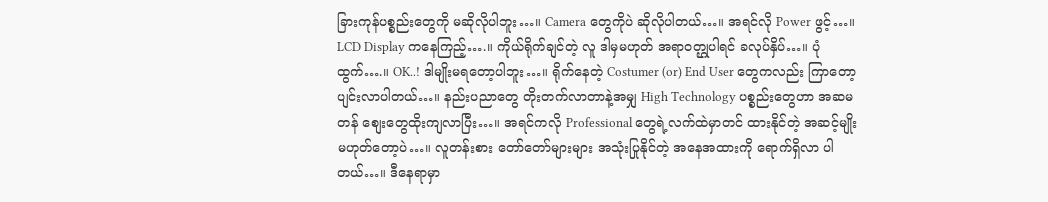ခြားကုန်ပစ္စည်းတွေကို မဆိုလိုပါဘူး…။ Camera တွေကိုပဲ ဆိုလိုပါတယ်…။ အရင်လို Power ဖွင့်…။ LCD Display ကနေကြည့်….။ ကိုယ်ရိုက်ချင်တဲ့ လူ ဒါမှမဟုတ် အရာဝတ္ဌုပါရင် ခလုပ်နှိပ်…။ ပုံထွက်….။ OK..! ဒါမျိုးမရတော့ပါဘူး…။ ရိုက်နေတဲ့ Costumer (or) End User တွေကလည်း ကြာတော့ ပျင်းလာပါတယ်…။ နည်းပညာတွေ တိုးတက်လာတာနဲ့အမျှ High Technology ပစ္စည်းတွေဟာ အဆမတန် စျေးတွေထိုးကျလာပြီး…။ အရင်ကလို Professional တွေရဲ့လက်ထဲမှာတင် ထားနိုင်တဲ့ အဆင့်မျိုးမဟုတ်တော့ပဲ…။ လူတန်းစား တော်တော်များများ အသုံးပြုနိုင်တဲ့ အနေအထားကို ရောက်ရှိလာ ပါတယ်…။ ဒီနေရာမှာ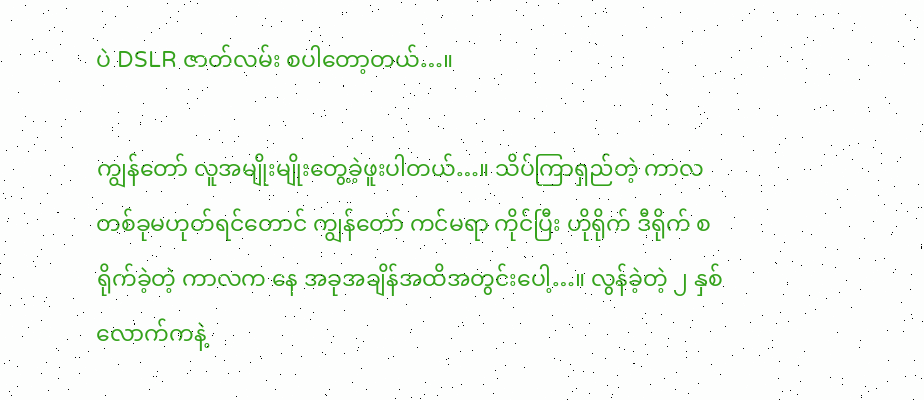ပဲ DSLR ဇာတ်လမ်း စပါတော့တယ်…။

ကျွန်တော် လူအမျိုးမျိုးတွေ့ခဲ့ဖူးပါတယ်…။ သိပ်ကြာရှည်တဲ့ ကာလတစ်ခုမဟုတ်ရင်တောင် ကျွန်တော် ကင်မရာ ကိုင်ပြီး ဟိုရိုက် ဒီရိုက် စရိုက်ခဲ့တဲ့ ကာလက နေ အခုအချိန်အထိအတွင်းပေါ့…။ လွန်ခဲ့တဲ့ ၂ နှစ်လောက်ကနဲ့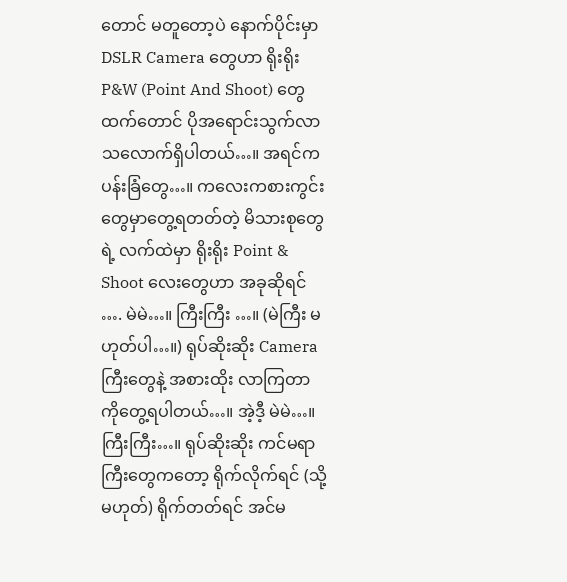တောင် မတူတော့ပဲ နောက်ပိုင်းမှာ DSLR Camera တွေဟာ ရိုးရိုး P&W (Point And Shoot) တွေထက်တောင် ပိုအရောင်းသွက်လာ သလောက်ရှိပါတယ်…။ အရင်က ပန်းခြံတွေ…။ ကလေးကစားကွင်းတွေမှာတွေ့ရတတ်တဲ့ မိသားစုတွေရဲ့ လက်ထဲမှာ ရိုးရိုး Point & Shoot လေးတွေဟာ အခုဆိုရင် …. မဲမဲ…။ ကြီးကြီး …။ (မဲကြီး မဟုတ်ပါ…။) ရုပ်ဆိုးဆိုး Camera ကြီးတွေနဲ့ အစားထိုး လာကြတာ ကိုတွေ့ရပါတယ်…။ အဲ့ဒီ့ မဲမဲ…။ ကြီးကြီး…။ ရုပ်ဆိုးဆိုး ကင်မရာကြီးတွေကတော့ ရိုက်လိုက်ရင် (သို့မဟုတ်) ရိုက်တတ်ရင် အင်မ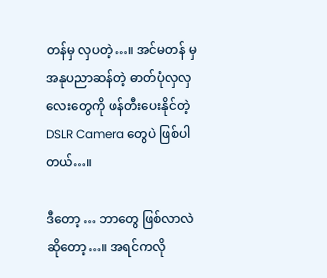တန်မှ လှပတဲ့…။ အင်မတန် မှ အနုပညာဆန်တဲ့ ဓာတ်ပုံလှလှလေးတွေကို ဖန်တီးပေးနိုင်တဲ့ DSLR Camera တွေပဲ ဖြစ်ပါတယ်…။

ဒီတော့ … ဘာတွေ ဖြစ်လာလဲဆိုတော့…။ အရင်ကလို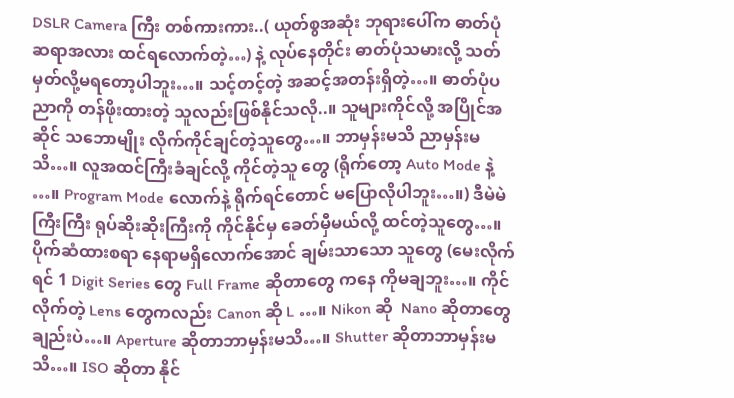DSLR Camera ကြီး တစ်ကားကား..( ယုတ်စွအဆုံး ဘုရားပေါ်က ဓာတ်ပုံဆရာအလား ထင်ရလောက်တဲ့…) နဲ့ လုပ်နေတိုင်း ဓာတ်ပုံသမားလို့ သတ်မှတ်လို့မရတော့ပါဘူး…။ သင့်တင့်တဲ့ အဆင့်အတန်းရှိတဲ့…။ ဓာတ်ပုံပညာကို တန်ဖိုးထားတဲ့ သူလည်းဖြစ်နိုင်သလို..။ သူများကိုင်လို့ အပြိုင်အဆိုင် သဘောမျိုး လိုက်ကိုင်ချင်တဲ့သူတွေ…။ ဘာမှန်းမသိ ညာမှန်းမသိ…။ လူအထင်ကြီးခံချင်လို့ ကိုင်တဲ့သူ တွေ (ရိုက်တော့ Auto Mode နဲ့ …။ Program Mode လောက်နဲ့ ရိုက်ရင်တောင် မပြောလိုပါဘူး…။) ဒီမဲမဲကြီးကြီး ရုပ်ဆိုးဆိုးကြီးကို ကိုင်နိုင်မှ ခေတ်မှီမယ်လို့ ထင်တဲ့သူတွေ…။ ပိုက်ဆံထားစရာ နေရာမရှိလောက်အောင် ချမ်းသာသော သူတွေ (မေးလိုက်ရင် 1 Digit Series တွေ Full Frame ဆိုတာတွေ ကနေ ကိုမချဘူး…။ ကိုင်လိုက်တဲ့ Lens တွေကလည်း Canon ဆို L …။ Nikon ဆို  Nano ဆိုတာတွေချည်းပဲ…။ Aperture ဆိုတာဘာမှန်းမသိ…။ Shutter ဆိုတာဘာမှန်းမသိ…။ ISO ဆိုတာ နိုင်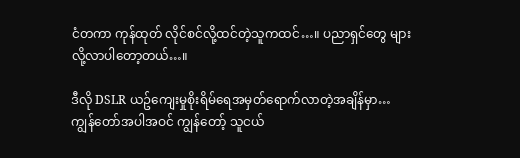ငံတကာ ကုန်ထုတ် လိုင်စင်လို့ထင်တဲ့သူကထင်…။ ပညာရှင်တွေ များလို့လာပါတော့တယ်…။

ဒီလို DSLR ယဥ်ကျေးမှုစိုးရိမ်ရေအမှတ်ရောက်လာတဲ့အချိန်မှာ… ကျွန်တော်အပါအဝင် ကျွန်တော့် သူငယ်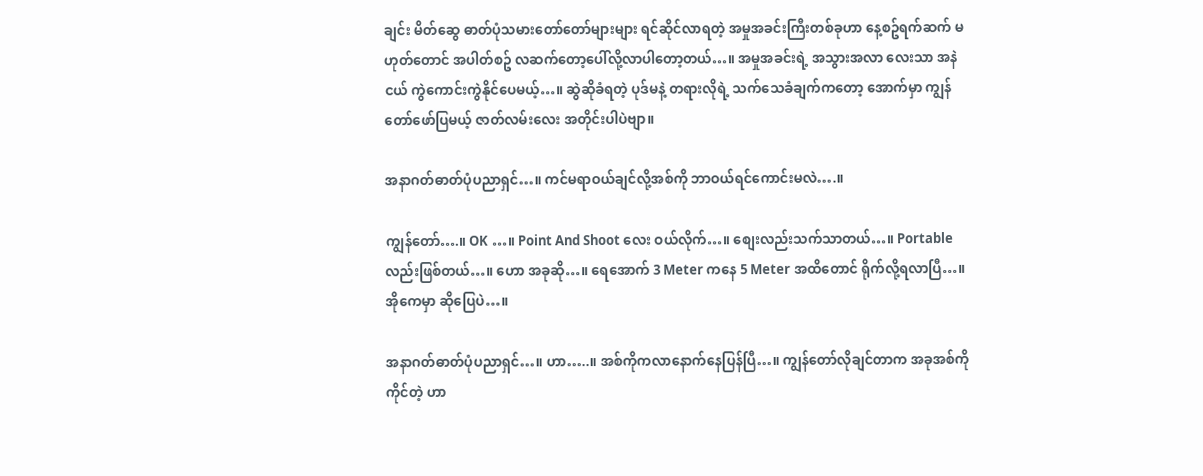ချင်း မိတ်ဆွေ ဓာတ်ပုံသမားတော်တော်များများ ရင်ဆိုင်လာရတဲ့ အမှုအခင်းကြီးတစ်ခုဟာ နေ့စဥ်ရက်ဆက် မဟုတ်တောင် အပါတ်စဥ် လဆက်တော့ပေါ်လို့လာပါတော့တယ်…။ အမှုအခင်းရဲ့ အသွားအလာ လေးသာ အနဲငယ် ကွဲကောင်းကွဲနိုင်ပေမယ့်…။ ဆွဲဆိုခံရတဲ့ ပုဒ်မနဲ့ တရားလိုရဲ့ သက်သေခံချက်ကတော့ အောက်မှာ ကျွန်တော်ဖော်ပြမယ့် ဇာတ်လမ်းလေး အတိုင်းပါပဲဗျာ။

အနာဂတ်ဓာတ်ပုံပညာရှင်…။ ကင်မရာဝယ်ချင်လို့အစ်ကို ဘာဝယ်ရင်ကောင်းမလဲ….။

ကျွန်တော်….။ OK …။ Point And Shoot လေး ဝယ်လိုက်…။ စျေးလည်းသက်သာတယ်…။ Portable လည်းဖြစ်တယ်…။ ဟော အခုဆို…။ ရေအောက် 3 Meter ကနေ 5 Meter အထိတောင် ရိုက်လို့ရလာပြီ…။ အိုကေမှာ ဆိုပြေပဲ…။

အနာဂတ်ဓာတ်ပုံပညာရှင်…။ ဟာ…..။ အစ်ကိုကလာနောက်နေပြန်ပြီ…။ ကျွန်တော်လိုချင်တာက အခုအစ်ကို ကိုင်တဲ့ ဟာ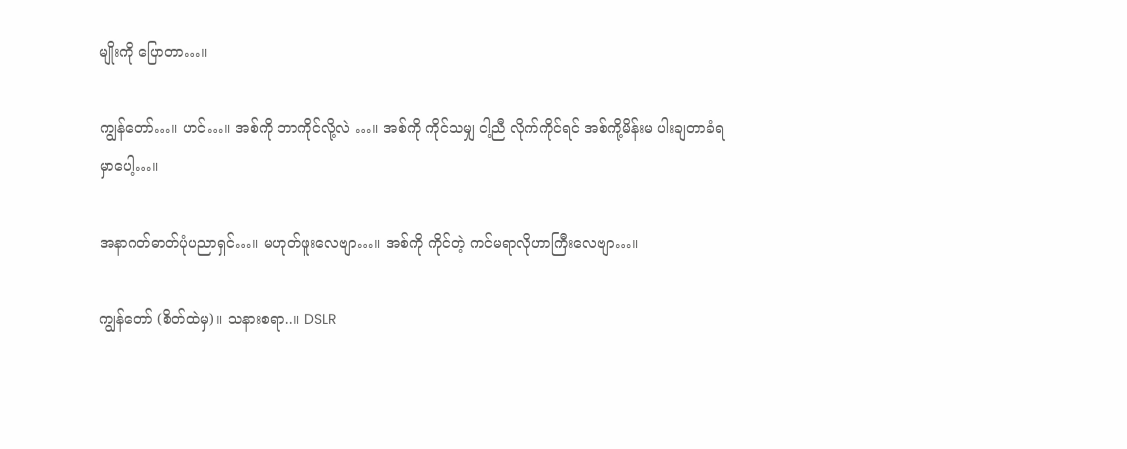မျိုးကို ပြောတာ…။

ကျွန်တော်…။ ဟင်…။ အစ်ကို ဘာကိုင်လို့လဲ …။ အစ်ကို ကိုင်သမျှ ငါ့ညီ လိုက်ကိုင်ရင် အစ်ကို့မိန်းမ ပါးချတာခံရမှာပေါ့…။

အနာဂတ်ဓာတ်ပုံပညာရှင်…။ မဟုတ်ဖူးလေဗျာ…။ အစ်ကို ကိုင်တဲ့ ကင်မရာလိုဟာကြီးလေဗျာ…။

ကျွန်တော် (စိတ်ထဲမှ)။ သနားစရာ..။ DSLR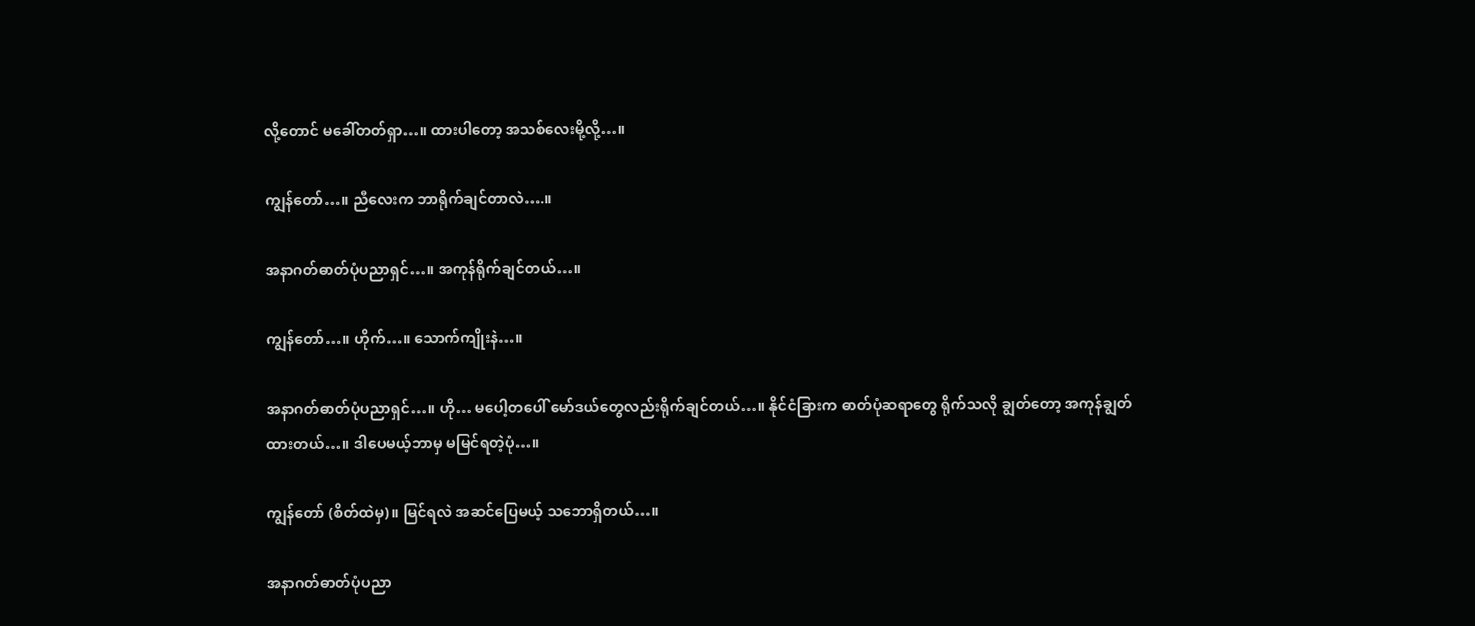လို့တောင် မခေါ်တတ်ရှာ…။ ထားပါတော့ အသစ်လေးမို့လို့…။

ကျွန်တော်…။ ညီလေးက ဘာရိုက်ချင်တာလဲ….။

အနာဂတ်ဓာတ်ပုံပညာရှင်…။ အကုန်ရိုက်ချင်တယ်…။

ကျွန်တော်…။ ဟိုက်…။ သောက်ကျိုးနဲ…။

အနာဂတ်ဓာတ်ပုံပညာရှင်…။ ဟို… မပေါ့တပေါ် မော်ဒယ်တွေလည်းရိုက်ချင်တယ်…။ နိုင်ငံခြားက ဓာတ်ပုံဆရာတွေ ရိုက်သလို ချွတ်တော့ အကုန်ချွတ် ထားတယ်…။ ဒါပေမယ့်ဘာမှ မမြင်ရတဲ့ပုံ…။

ကျွန်တော် (စိတ်ထဲမှ)။ မြင်ရလဲ အဆင်ပြေမယ့် သဘောရှိတယ်…။

အနာဂတ်ဓာတ်ပုံပညာ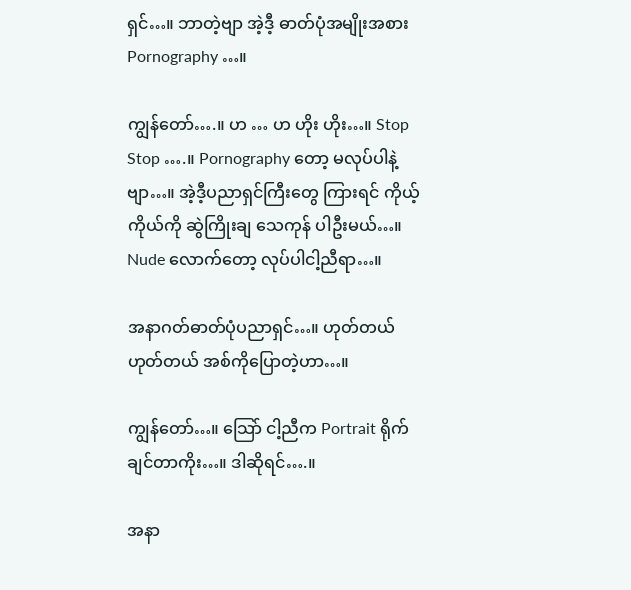ရှင်…။ ဘာတဲ့ဗျာ အဲ့ဒီ့ ဓာတ်ပုံအမျိုးအစား Pornography …။

ကျွန်တော်….။ ဟ … ဟ ဟိုး ဟိုး…။ Stop Stop ….။ Pornography တော့ မလုပ်ပါနဲ့ဗျာ…။ အဲ့ဒီ့ပညာရှင်ကြီးတွေ ကြားရင် ကိုယ့်ကိုယ်ကို ဆွဲကြိုးချ သေကုန် ပါဦးမယ်…။ Nude လောက်တော့ လုပ်ပါငါ့ညီရာ…။

အနာဂတ်ဓာတ်ပုံပညာရှင်…။ ဟုတ်တယ် ဟုတ်တယ် အစ်ကိုပြောတဲ့ဟာ…။

ကျွန်တော်…။ သြော် ငါ့ညီက Portrait ရိုက်ချင်တာကိုး…။ ဒါဆိုရင်….။

အနာ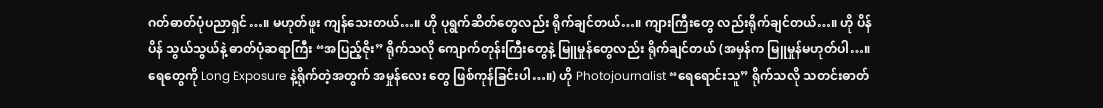ဂတ်ဓာတ်ပုံပညာရှင်…။ မဟုတ်ဖူး ကျန်သေးတယ်…။ ဟို ပုရွက်ဆိတ်တွေလည်း ရိုက်ချင်တယ်…။ ကျားကြီးတွေ လည်းရိုက်ချင်တယ်…။ ဟို ပိန်ပိန် သွယ်သွယ်နဲ့ ဓာတ်ပုံဆရာကြီး “အပြည့်ဇိုး” ရိုက်သလို ကျောက်တုန်းကြီးတွေနဲ့ မြူမှုန်တွေလည်း ရိုက်ချင်တယ် (အမှန်က မြူမှုန်မဟုတ်ပါ…။ ရေတွေကို Long Exposure နဲ့ရိုက်တဲ့အတွက် အမှုန်လေး တွေ ဖြစ်ကုန်ခြင်းပါ…။) ဟို Photojournalist “ရေရောင်းသူ” ရိုက်သလို သတင်းဓာတ်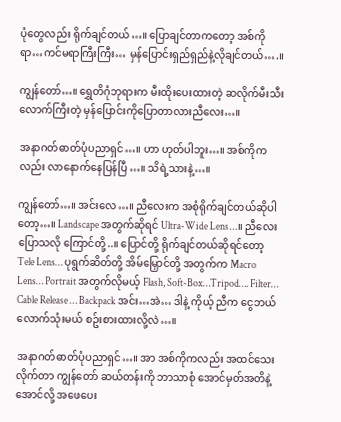ပုံတွေလည်း ရိုက်ချင်တယ်…။ ပြောချင်တာကတော့ အစ်ကိုရာ…ကင်မရာကြီးကြီး… မှန်ပြောင်းရှည်ရှည်နဲ့လိုချင်တယ်….။

ကျွန်တော်…။ ရွှေတိဂုံဘုရားက မီးထိုးပေးထားတဲ့ ဆလိုက်မီးသီးလောက်ကြီးတဲ့ မှန်ပြောင်းကိုပြောတာလားညီလေး…။

အနာဂတ်ဓာတ်ပုံပညာရှင်…။ ဟာ ဟုတ်ပါဘူး…။ အစ်ကိုကလည်း လာနောက်နေပြန်ပြီ…။ သိရဲ့သားနဲ့…။

ကျွန်တော်…။ အင်းလေ…။ ညီလေးက အစုံရိုက်ချင်တယ်ဆိုပါတော့…။ Landscape အတွက်ဆိုရင် Ultra-Wide Lens…။ ညီလေးပြောသလို ကြောင်တို့..။ ပြောင်တို့ ရိုက်ချင်တယ်ဆိုရင်တော့ Tele Lens… ပုရွက်ဆိတ်တို့ အိမ်မြှောင်တို့ အတွက်က Macro Lens… Portrait အတွက်လိုမယ့် Flash, Soft-Box…Tripod…. Filter… Cable Release … Backpack အင်း…အဲ… ဒါနဲ့ ကိုယ့် ညီက ငွေဘယ်လောက်သုံးမယ် စဥ်းစားထားလို့လဲ…။

အနာဂတ်ဓာတ်ပုံပညာရှင်…။ အာ အစ်ကိုကလည်း အထင်သေးလိုက်တာ ကျွန်တော် ဆယ်တန်းကို ဘာသာစုံ အောင်မှတ်အတိနဲ့ အောင်လို့ အဖေပေး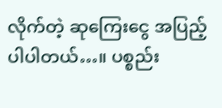လိုက်တဲ့ ဆုကြေးငွေ အပြည့်ပါပါတယ်…။ ပစ္စည်း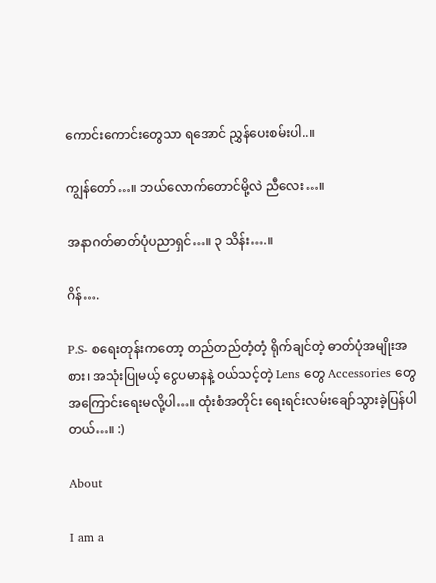ကောင်းကောင်းတွေသာ ရအောင် ညွှန်ပေးစမ်းပါ..။

ကျွန်တော်…။ ဘယ်လောက်တောင်မို့လဲ ညီလေး…။

အနာဂတ်ဓာတ်ပုံပညာရှင်…။ ၃ သိန်း….။

ဂိန်….

P.S- စရေးတုန်းကတော့ တည်တည်တံ့တံ့ ရိုက်ချင်တဲ့ ဓာတ်ပုံအမျိုးအစား၊ အသုံးပြုမယ့် ငွေပမာနနဲ့ ဝယ်သင့်တဲ့ Lens တွေ Accessories တွေအကြောင်းရေးမလို့ပါ…။ ထုံးစံအတိုင်း ရေးရင်းလမ်းချော်သွားခဲ့ပြန်ပါတယ်…။ :)

About

I am a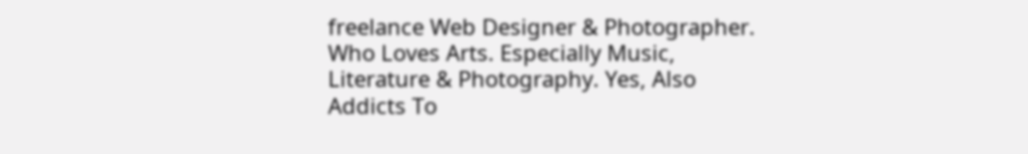freelance Web Designer & Photographer. Who Loves Arts. Especially Music, Literature & Photography. Yes, Also Addicts To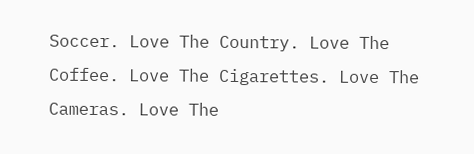Soccer. Love The Country. Love The Coffee. Love The Cigarettes. Love The Cameras. Love The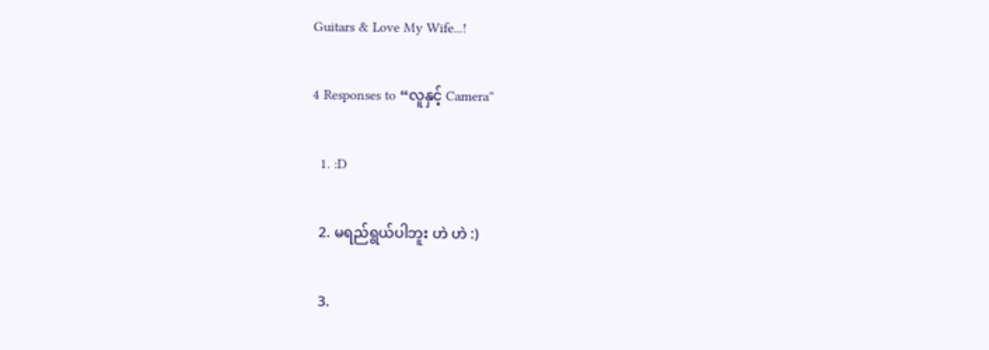Guitars & Love My Wife...!

4 Responses to “လူနှင့် Camera”

  1. :D

  2. မရည်ရွယ်ပါဘူး ဟဲ ဟဲ :)

  3.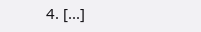4. [...]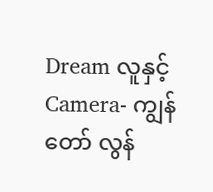Dream လူနှင့် Camera- ကျွန်တော် လွန်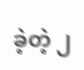ခဲ့တဲ့ ၂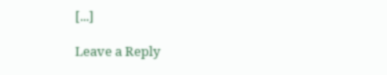[...]

Leave a Reply